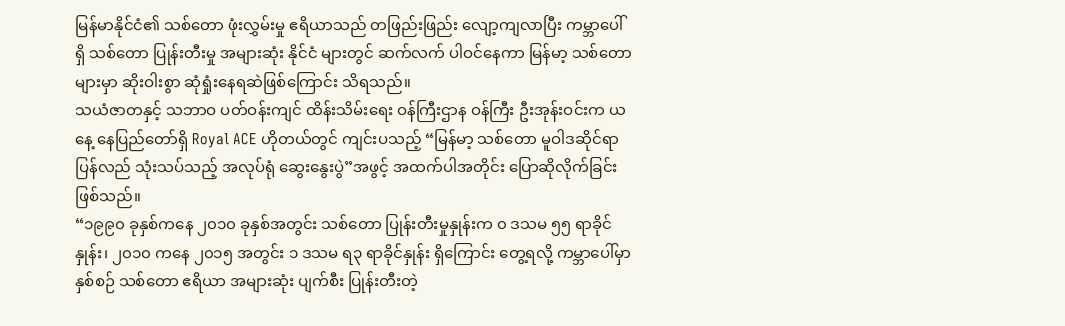မြန်မာနိုင်ငံ၏ သစ်တော ဖုံးလွှမ်းမှု ဧရိယာသည် တဖြည်းဖြည်း လျော့ကျလာပြီး ကမ္ဘာပေါ်ရှိ သစ်တော ပြုန်းတီးမှု အများဆုံး နိုင်ငံ များတွင် ဆက်လက် ပါဝင်နေကာ မြန်မာ့ သစ်တောများမှာ ဆိုးဝါးစွာ ဆုံရှုံးနေရဆဲဖြစ်ကြောင်း သိရသည်။
သယံဇာတနှင့် သဘာဝ ပတ်ဝန်းကျင် ထိန်းသိမ်းရေး ဝန်ကြီးဌာန ဝန်ကြီး ဦးအုန်းဝင်းက ယနေ့ နေပြည်တော်ရှိ Royal ACE ဟိုတယ်တွင် ကျင်းပသည့် “မြန်မာ့ သစ်တော မူဝါဒဆိုင်ရာ ပြန်လည် သုံးသပ်သည့် အလုပ်ရုံ ဆွေးနွေးပွဲ”အဖွင့် အထက်ပါအတိုင်း ပြောဆိုလိုက်ခြင်း ဖြစ်သည်။
“၁၉၉၀ ခုနှစ်ကနေ ၂၀၁၀ ခုနှစ်အတွင်း သစ်တော ပြုန်းတီးမှုနှုန်းက ၀ ဒသမ ၅၅ ရာခိုင်နှုန်း၊ ၂၀၁၀ ကနေ ၂၀၁၅ အတွင်း ၁ ဒသမ ရ၃ ရာခိုင်နှုန်း ရှိကြောင်း တွေ့ရလို့ ကမ္ဘာပေါ်မှာ နှစ်စဉ် သစ်တော ဧရိယာ အများဆုံး ပျက်စီး ပြုန်းတီးတဲ့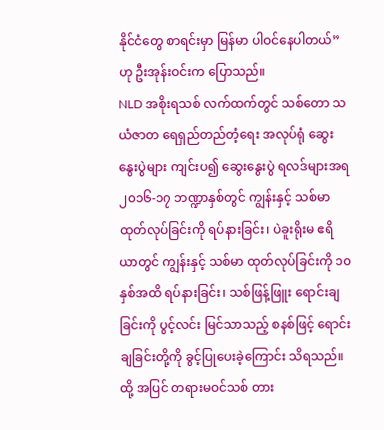နိုင်ငံတွေ စာရင်းမှာ မြန်မာ ပါဝင်နေပါတယ်” ဟု ဦးအုန်းဝင်းက ပြောသည်။
NLD အစိုးရသစ် လက်ထက်တွင် သစ်တော သယံဇာတ ရေရှည်တည်တံ့ရေး အလုပ်ရုံ ဆွေးနွေးပွဲများ ကျင်းပ၍ ဆွေးနွေးပွဲ ရလဒ်များအရ ၂၀၁၆-၁၇ ဘဏ္ဍာနှစ်တွင် ကျွန်းနှင့် သစ်မာ ထုတ်လုပ်ခြင်းကို ရပ်နားခြင်း၊ ပဲခူးရိုးမ ဧရိယာတွင် ကျွန်းနှင့် သစ်မာ ထုတ်လုပ်ခြင်းကို ၁၀ နှစ်အထိ ရပ်နားခြင်း၊ သစ်ဖြန့်ဖြူး ရောင်းချခြင်းကို ပွင့်လင်း မြင်သာသည့် စနစ်ဖြင့် ရောင်းချခြင်းတို့ကို ခွင့်ပြုပေးခဲ့ကြောင်း သိရသည်။
ထို့ အပြင် တရားမဝင်သစ် တား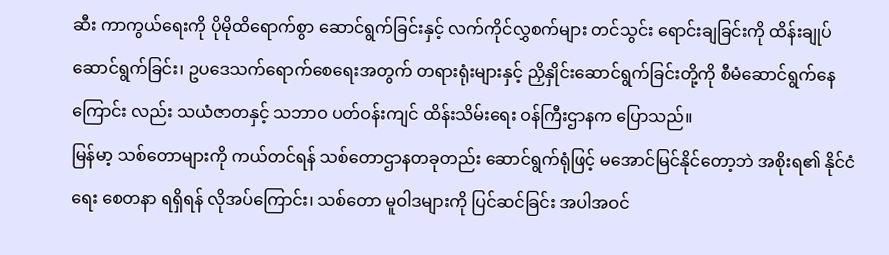ဆီး ကာကွယ်ရေးကို ပိုမိုထိရောက်စွာ ဆောင်ရွက်ခြင်းနှင့် လက်ကိုင်လွှစက်များ တင်သွင်း ရောင်းချခြင်းကို ထိန်းချုပ်ဆောင်ရွက်ခြင်း၊ ဥပဒေသက်ရောက်စေရေးအတွက် တရားရုံးများနှင့် ညှိနှိုင်းဆောင်ရွက်ခြင်းတို့ကို စီမံဆောင်ရွက်နေကြောင်း လည်း သယံဇာတနှင့် သဘာဝ ပတ်ဝန်းကျင် ထိန်းသိမ်းရေး ဝန်ကြီးဌာနက ပြောသည်။
မြန်မာ့ သစ်တောများကို ကယ်တင်ရန် သစ်တောဌာနတခုတည်း ဆောင်ရွက်ရုံဖြင့် မအောင်မြင်နိုင်တော့ဘဲ အစိုးရ၏ နိုင်ငံရေး စေတနာ ရရှိရန် လိုအပ်ကြောင်း၊ သစ်တော မူဝါဒများကို ပြင်ဆင်ခြင်း အပါအဝင်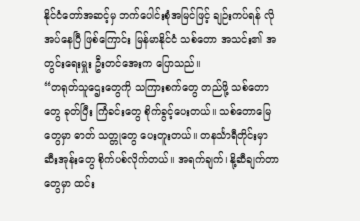နိုင်ငံတော်အဆင့်မှ ဘက်ပေါင်းစုံအမြင်ဖြင့် ချဉ်းကပ်ရန် လိုအပ်နေပြီ ဖြစ်ကြောင်း မြန်မာနိုင်ငံ သစ်တော အသင်း၏ အတွင်းရေးမှူး ဦးတင်အေးက ပြောသည်။
“တရုတ်သူဌေးတွေကို သကြားစက်တွေ တည်ဖို့ သစ်တောတွေ ခုတ်ပြီး ကြံခင်းတွေ စိုက်ခွင့်ပေးတယ်။ သစ်တောမြေတွေမှာ ဓာတ် သတ္တုတွေ ပေးတူးတယ်။ တနင်္သာရီတိုင်းမှာ ဆီးအုန်းတွေ စိုက်ပစ်လိုက်တယ်။ အရက်ချက်၊ နို့ဆီချက်တာတွေမှာ ထင်း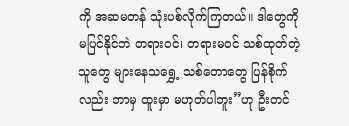ကို အဆမတန် သုံးပစ်လိုက်ကြတယ်။ ဒါတွေကို မပြင်နိုင်ဘဲ တရားဝင်၊ တရားမဝင် သစ်ထုတ်တဲ့သူတွေ များနေသရွှေ့ သစ်တောတွေ ပြန်စိုက်လည်း ဘာမှ ထူးမှာ မဟုတ်ပါဘူး”ဟု ဦးတင်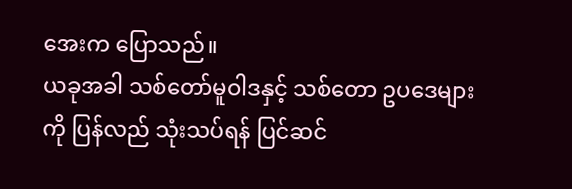အေးက ပြောသည်။
ယခုအခါ သစ်တော်မူဝါဒနှင့် သစ်တော ဥပဒေများကို ပြန်လည် သုံးသပ်ရန် ပြင်ဆင်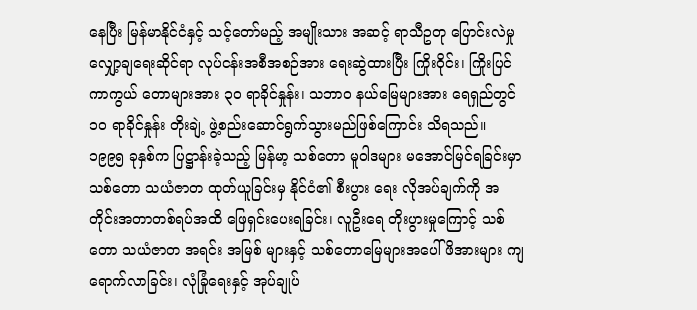နေပြီး မြန်မာနိုင်ငံနှင့် သင့်တော်မည့် အမျိုးသား အဆင့် ရာသီဥတု ပြောင်းလဲမှု လျှော့ချရေးဆိုင်ရာ လုပ်ငန်းအစီအစဉ်အား ရေးဆွဲထားပြီး ကြိုးဝိုင်း၊ ကြိုးပြင် ကာကွယ် တောများအား ၃၀ ရာခိုင်နှုန်း၊ သဘာဝ နယ်မြေများအား ရေရှည်တွင် ၁၀ ရာခိုင်နှုန်း တိုးချဲ့ ဖွဲ့စည်းဆောင်ရွက်သွားမည်ဖြစ်ကြောင်း သိရသည်။
၁၉၉၅ ခုနှစ်က ပြဋ္ဌာန်းခဲ့သည့် မြန်မာ့ သစ်တော မူဝါဒများ မအောင်မြင်ရခြင်းမှာ သစ်တော သယံဇာတ ထုတ်ယူခြင်းမှ နိုင်ငံ၏ စီးပွား ရေး လိုအပ်ချက်ကို အတိုင်းအတာတစ်ရပ်အထိ ဖြေရှင်းပေးရခြင်း၊ လူဦးရေ တိုးပွားမှုကြောင့် သစ်တော သယံဇာတ အရင်း အမြစ် များနှင့် သစ်တောမြေများအပေါ် ဖိအားများ ကျရောက်လာခြင်း၊ လုံခြုံရေးနှင့် အုပ်ချုပ်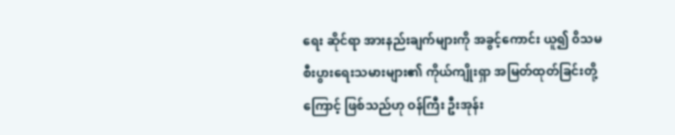ရေး ဆိုင်ရာ အားနည်းချက်များကို အခွင့်ကောင်း ယူ၍ ၀ိသမ စီးပွားရေးသမားများ၏ ကိုယ်ကျိုးရှာ အမြတ်ထုတ်ခြင်းတို့ကြောင့် ဖြစ်သည်ဟု ဝန်ကြီး ဦးအုန်း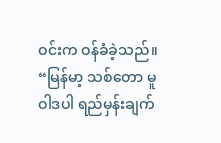ဝင်းက ဝန်ခံခဲ့သည်။
“မြန်မာ့ သစ်တော မူဝါဒပါ ရည်မှန်းချက်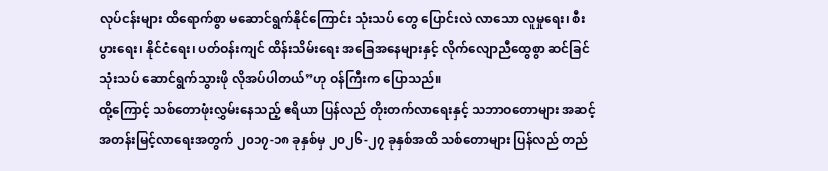လုပ်ငန်းများ ထိရောက်စွာ မဆောင်ရွက်နိုင်ကြောင်း သုံးသပ် တွေ ပြောင်းလဲ လာသော လူမှုရေး၊ စီးပွားရေး၊ နိုင်ငံရေး၊ ပတ်ဝန်းကျင် ထိန်းသိမ်းရေး အခြေအနေများနှင့် လိုက်လျောညီထွေစွာ ဆင်ခြင် သုံးသပ် ဆောင်ရွက်သွားဖို လိုအပ်ပါတယ်”ဟု ဝန်ကြီးက ပြောသည်။
ထို့ကြောင့် သစ်တောဖုံးလွှမ်းနေသည့် ဧရိယာ ပြန်လည် တိုးတက်လာရေးနှင့် သဘာဝတောများ အဆင့်အတန်းမြင့်လာရေးအတွက် ၂၀၁၇-၁၈ ခုနှစ်မှ ၂၀၂၆-၂၇ ခုနှစ်အထိ သစ်တောများ ပြန်လည် တည်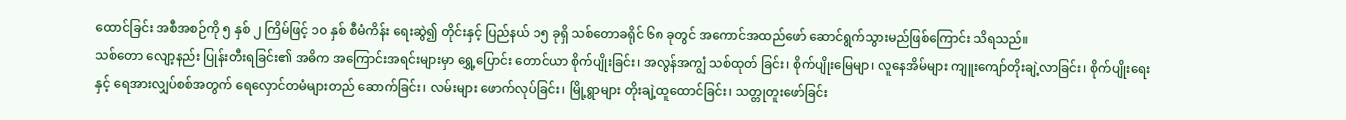ထောင်ခြင်း အစီအစဉ်ကို ၅ နှစ် ၂ ကြိမ်ဖြင့် ၁၀ နှစ် စီမံကိန်း ရေးဆွဲ၍ တိုင်းနှင့် ပြည်နယ် ၁၅ ခုရှိ သစ်တောခရိုင် ၆၈ ခုတွင် အကောင်အထည်ဖော် ဆောင်ရွက်သွားမည်ဖြစ်ကြောင်း သိရသည်။
သစ်တော လျော့နည်း ပြုန်းတီးရခြင်း၏ အဓိက အကြောင်းအရင်းများမှာ ရွှေ့ပြောင်း တောင်ယာ စိုက်ပျိုးခြင်း၊ အလွန်အကျွံ သစ်ထုတ် ခြင်း၊ စိုက်ပျိုးမြေမျာ၊ လူနေအိမ်များ ကျူးကျော်တိုးချဲ့လာခြင်း၊ စိုက်ပျိုးရေးနှင့် ရေအားလျှပ်စစ်အတွက် ရေလှောင်တမံများတည် ဆောက်ခြင်း၊ လမ်းများ ဖောက်လုပ်ခြင်း၊ မြို့ရွာများ တိုးချဲ့ထူထောင်ခြင်း၊ သတ္တုတူးဖော်ခြင်း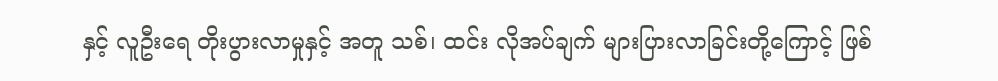နှင့် လူဦးရေ တိုးပွားလာမှုနှင့် အတူ သစ်၊ ထင်း လိုအပ်ချက် များပြားလာခြင်းတို့ကြောင့် ဖြစ်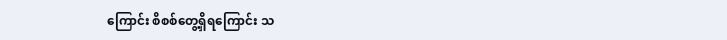ကြောင်း စိစစ်တွေ့ရှိရကြောင်း သ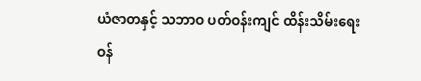ယံဇာတနှင့် သဘာဝ ပတ်ဝန်းကျင် ထိန်းသိမ်းရေး ဝန်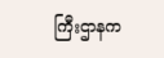ကြီးဌာနက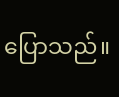ပြောသည်။